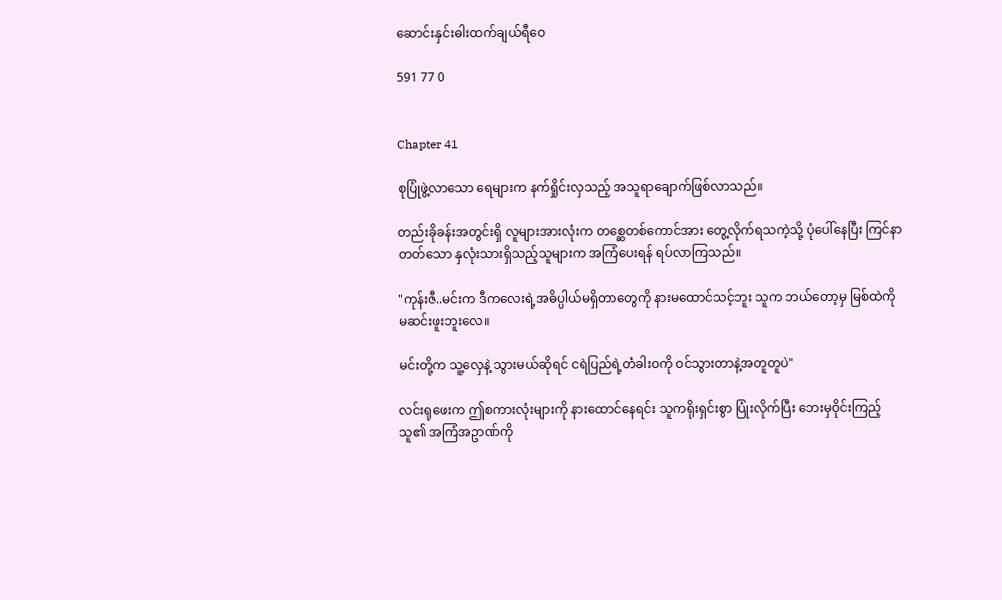ဆောင်းနှင်းဓါးထက်ချယ်ရီဝေ

591 77 0


Chapter 41

စုပြုံဖွဲ့လာသော ရေများက နက်ရှိုင်းလှသည့် အသူရာချောက်ဖြစ်လာသည်။

တည်းခိုခန်းအတွင်းရှိ လူများအားလုံးက တစ္ဆေတစ်ကောင်အား တွေ့လိုက်ရသကဲ့သို့ ပုံပေါ်နေပြီး ကြင်နာတတ်သော နှလုံးသားရှိသည့်သူများက အကြံပေးရန် ရပ်လာကြသည်။

"ကုန်းဇီ..မင်းက ဒီကလေးရဲ့အဓိပ္ပါယ်မရှိတာတွေကို နားမထောင်သင့်ဘူး သူက ဘယ်တော့မှ မြစ်ထဲကို မဆင်းဖူးဘူးလေ။

မင်းတို့က သူ့လှေနဲ့ သွားမယ်ဆိုရင် ငရဲပြည်ရဲ့တံခါးဝကို ဝင်သွားတာနဲ့အတူတူပဲ"

လင်းရုဖေးက ဤစကားလုံးများကို နားထောင်နေရင်း သူကရိုးရှင်းစွာ ပြုံးလိုက်ပြီး ဘေးမှဝိုင်းကြည့်သူ၏ အကြံအဥာဏ်ကို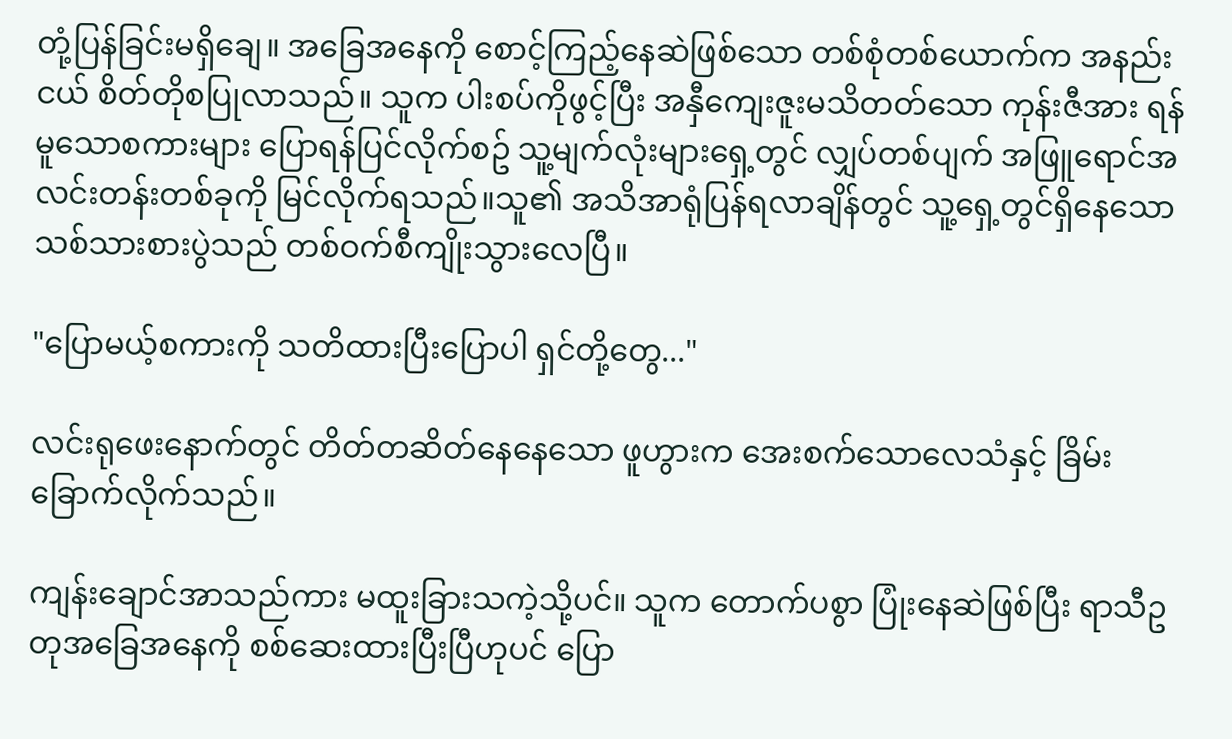တုံ့ပြန်ခြင်းမရှိချေ။ အခြေအနေကို စောင့်ကြည့်နေဆဲဖြစ်သော တစ်စုံတစ်ယောက်က အနည်းငယ် စိတ်တိုစပြုလာသည်။ သူက ပါးစပ်ကိုဖွင့်ပြီး အနှီကျေးဇူးမသိတတ်သော ကုန်းဇီအား ရန်မူသောစကားများ ပြောရန်ပြင်လိုက်စဥ် သူ့မျက်လုံးများရှေ့တွင် လျှပ်တစ်ပျက် အဖြူရောင်အလင်းတန်းတစ်ခုကို မြင်လိုက်ရသည်။သူ၏ အသိအာရုံပြန်ရလာချိန်တွင် သူ့ရှေ့တွင်ရှိနေသော သစ်သားစားပွဲသည် တစ်ဝက်စီကျိုးသွားလေပြီ။

"ပြောမယ့်စကားကို သတိထားပြီးပြောပါ ရှင်တို့တွေ..."

လင်းရုဖေးနောက်တွင် တိတ်တဆိတ်နေနေသော ဖူဟွားက အေးစက်သောလေသံနှင့် ခြိမ်းခြောက်လိုက်သည်။

ကျန်းချောင်အာသည်ကား မထူးခြားသကဲ့သို့ပင်။ သူက တောက်ပစွာ ပြုံးနေဆဲဖြစ်ပြီး ရာသီဥတုအခြေအနေကို စစ်ဆေးထားပြီးပြီဟုပင် ပြော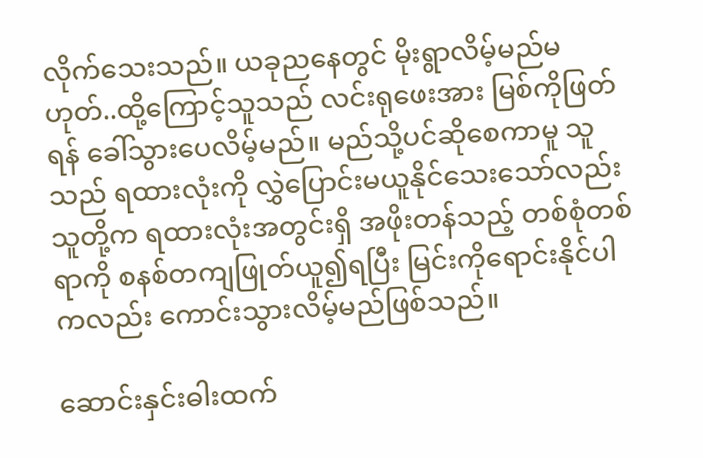လိုက်သေးသည်။ ယခုညနေတွင် မိုးရွာလိမ့်မည်မဟုတ်..ထို့ကြောင့်သူသည် လင်းရုဖေးအား မြစ်ကိုဖြတ်ရန် ခေါ်သွားပေလိမ့်မည်။ မည်သို့ပင်ဆိုစေကာမူ သူသည် ရထားလုံးကို လွှဲပြောင်းမယူနိုင်သေးသော်လည်း သူတို့က ရထားလုံးအတွင်းရှိ အဖိုးတန်သည့် တစ်စုံတစ်ရာကို စနစ်တကျဖြုတ်ယူ၍ရပြီး မြင်းကိုရောင်းနိုင်ပါကလည်း ကောင်းသွားလိမ့်မည်ဖြစ်သည်။

ဆောင်းနှင်းဓါးထက်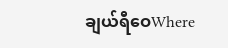ချယ်ရီဝေWhere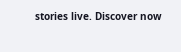stories live. Discover now